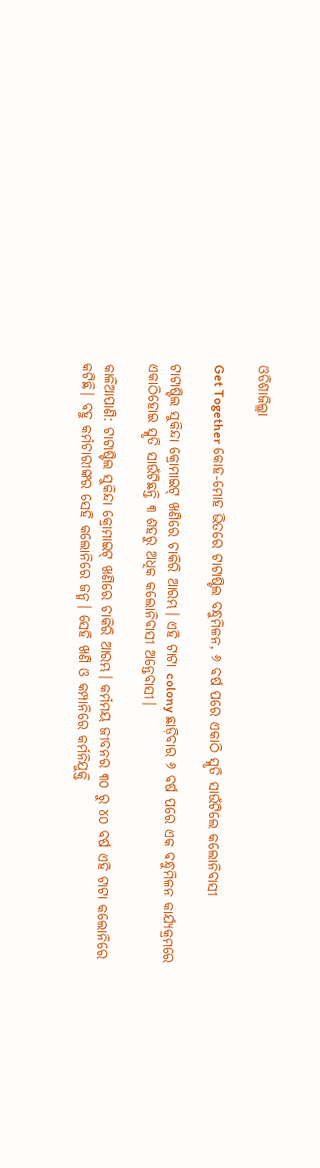ଓଡିଶାଜିଲ୍ଲା

Get Together କୋହ-ମୋହ ଭିତରେ ଟାଟାଷ୍ଟିଲ ବନ୍ଧୁମିଳନ, ୬ ବର୍ଷ ପରେ ଏକାଠି ସ୍ମୃତି ସାଉଁଟିଲେ କଲୋନିବାସୀ

ଟାଟାଷ୍ଟିଲ ସୁକିନ୍ଦା କ୍ରୋମାଇଟ୍‌ ଖଣିରେ ଚାକିରି ଆରମ୍ଭ। ଏହି ଟାଟା colony ଛାଡ଼ିବାର ୬ ବର୍ଷ ପରେ ଏକ ବନ୍ଧୁମିଳନ କାର୍ଯ୍ୟକ୍ରମରେ ଏକାଠିହୋଇ ସ୍ମୃତି ସାଉଁଟିଛନ୍ତି ୩ ଶହରୁ ଅଧିକ କଲୋନିବାସୀ ଅନ୍ତେବାସୀ।

କାଳିଆପାଣି: ଟାଟାଷ୍ଟିଲ ସୁକିନ୍ଦା କ୍ରୋମାଇଟ୍‌ ଖଣିରେ ଚାକିରି ଆରମ୍ଭ। କର୍ମମୟ ଜୀବନର ୩୦ ରୁ ୪୦ ବର୍ଷ ଏହି ଟାଟା କଲୋନିରେ କଟିଛି। ବହୁ କର୍ମଚାରୀଙ୍କର ସେହି କଲୋନିରେ ଜନ୍ମ। ସେହି ଖଣି ଓ କମ୍ପାନିରେ କର୍ମନିଯୁକ୍ତି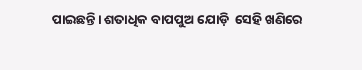ପାଇଛନ୍ତି। ଶତାଧିକ ବାପପୁଅ ଯୋଡ଼ି  ସେହି ଖଣିରେ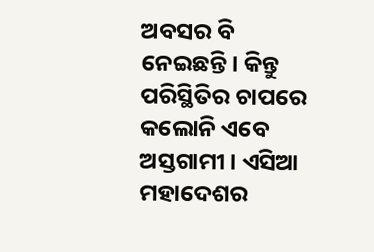ଅବସର ବି ନେଇଛନ୍ତି। କିନ୍ତୁ ପରିସ୍ଥିତିର ଚାପରେ କଲୋନି ଏବେ ଅସ୍ତଗାମୀ। ଏସିଆ ମହାଦେଶର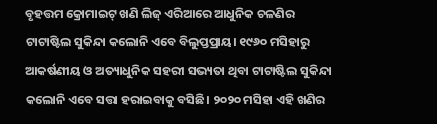ବୃହତ୍ତମ କ୍ରୋମାଇଟ୍‌ ଖଣି ଲିଜ୍ ଏରିଆରେ ଆଧୁନିକ ଚଳଣିର ଟାଟାଷ୍ଟିଲ ସୁକିନ୍ଦା କଲୋନି ଏବେ ବିଲୁପ୍ତପ୍ରାୟ। ୧୯୬୦ ମସିହାରୁ ଆକର୍ଷଣୀୟ ଓ ଅତ୍ୟାଧୁନିକ ସହରୀ ସଭ୍ୟତା ଥିବା ଟାଟାଷ୍ଟିଲ ସୁକିନ୍ଦା କଲୋନି ଏବେ ସତ୍ତା ହରାଇବାକୁ ବସିଛି। ୨୦୨୦ ମସିହା ଏହି ଖଣିର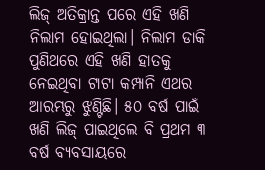ଲିଜ୍ ଅତିକ୍ରାନ୍ତ ପରେ ଏହି ଖଣି ନିଲାମ ହୋଇଥିଲା। ନିଲାମ ଡାକି ପୁଣିଥରେ ଏହି ଖଣି ହାତକୁ ନେଇଥିବା ଟାଟା କମ୍ପାନି ଏଥର ଆରମ୍ଭରୁ ଝୁଣ୍ଟିଛି। ୫୦ ବର୍ଷ ପାଇଁ ଖଣି ଲିଜ୍ ପାଇଥିଲେ ବି ପ୍ରଥମ ୩ ବର୍ଷ ବ୍ୟବସାୟରେ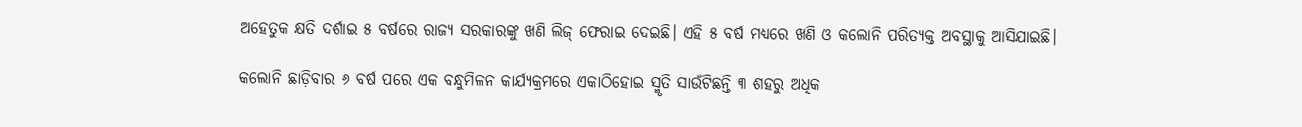ଅହେତୁକ କ୍ଷତି ଦର୍ଶାଇ ୫ ବର୍ଷରେ ରାଜ୍ୟ ସରକାରଙ୍କୁ ଖଣି ଲିଜ୍ ଫେରାଇ ଦେଇଛି। ଏହି ୫ ବର୍ଷ ମଧ୍ୟରେ ଖଣି ଓ କଲୋନି ପରିତ୍ୟକ୍ତ ଅବସ୍ଥାକୁ ଆସିଯାଇଛି।

କଲୋନି ଛାଡ଼ିବାର ୬ ବର୍ଷ ପରେ ଏକ ବନ୍ଧୁମିଳନ କାର୍ଯ୍ୟକ୍ରମରେ ଏକାଠିହୋଇ ସ୍ମୃତି ସାଉଁଟିଛନ୍ତି ୩ ଶହରୁ ଅଧିକ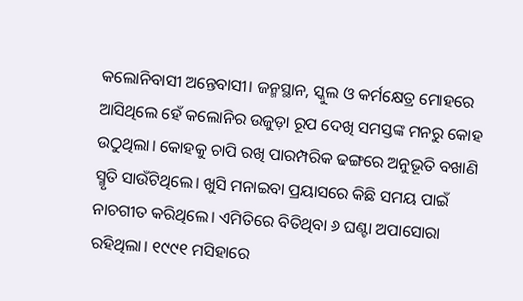କଲୋନିବାସୀ ଅନ୍ତେବାସୀ। ଜନ୍ମସ୍ଥାନ, ସ୍କୁଲ ଓ କର୍ମକ୍ଷେତ୍ର ମୋହରେ ଆସିଥିଲେ ହେଁ କଲୋନିର ଉଜୁଡ଼ା ରୂପ ଦେଖି ସମସ୍ତଙ୍କ ମନରୁ କୋହ ଉଠୁଥିଲା। କୋହକୁ ଚାପି ରଖି ପାରମ୍ପରିକ ଢଙ୍ଗରେ ଅନୁଭୂତି ବଖାଣି ସ୍ମୃତି ସାଉଁଟିଥିଲେ। ଖୁସି ମନାଇବା ପ୍ରୟାସରେ କିଛି ସମୟ ପାଇଁ ନାଚଗୀତ କରିଥିଲେ। ଏମିତିରେ ବିତିଥିବା ୬ ଘଣ୍ଟା ଅପାସୋରା ରହିଥିଲା। ୧୯୯୧ ମସିହାରେ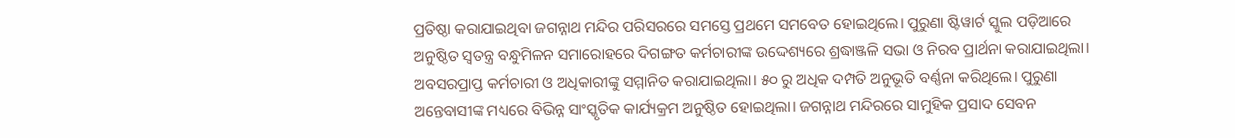ପ୍ରତିଷ୍ଠା କରାଯାଇଥିବା ଜଗନ୍ନାଥ ମନ୍ଦିର ପରିସରରେ ସମସ୍ତେ ପ୍ରଥମେ ସମବେତ ‌ହୋଇଥିଲେ। ପୁରୁଣା ଷ୍ଟିୱାର୍ଟ ସ୍କୁଲ ପଡ଼ିଆରେ ଅନୁଷ୍ଠିତ ସ୍ବତନ୍ତ୍ର ବନ୍ଧୁମିଳନ ସମାରୋହରେ ଦିଗଙ୍ଗତ କର୍ମଚାରୀଙ୍କ ଉଦ୍ଦେଶ୍ୟରେ ଶ୍ରଦ୍ଧାଞ୍ଜଳି ସଭା ଓ ନିରବ ପ୍ରାର୍ଥନା କରାଯାଇଥିଲା। ଅବସରପ୍ରାପ୍ତ କର୍ମଚାରୀ ଓ ଅଧିକାରୀଙ୍କୁ ସମ୍ମାନିତ କରାଯାଇଥିଲା। ୫୦ ରୁ ଅଧିକ ଦମ୍ପତି ଅନୁଭୂତି ବର୍ଣ୍ଣନା କରିଥିଲେ। ପୁରୁଣା ଅନ୍ତେବାସୀଙ୍କ ମଧ୍ୟରେ ବିଭିନ୍ନ ସାଂସ୍କୃତିକ କାର୍ଯ୍ୟକ୍ରମ ଅନୁଷ୍ଠିତ ହୋଇଥିଲା। ଜଗନ୍ନାଥ ମନ୍ଦିରରେ ସାମୁହିକ ପ୍ରସାଦ ସେବନ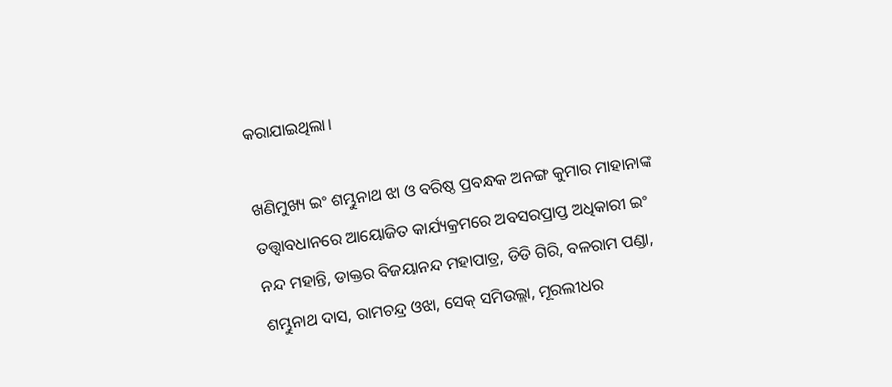କରାଯାଇଥିଲା।

ଖଣିମୁଖ୍ୟ ଇଂ ଶମ୍ଭୁନାଥ ଝା ଓ ବରିଷ୍ଠ ପ୍ରବନ୍ଧକ ଅନଙ୍ଗ କୁମାର ମାହାନାଙ୍କ ତତ୍ତ୍ବାବଧାନରେ ଆୟୋଜିତ କାର୍ଯ୍ୟକ୍ରମରେ ଅବସରପ୍ରାପ୍ତ ଅଧିକାରୀ ଇଂ ନନ୍ଦ ମହାନ୍ତି, ଡାକ୍ତର ବିଜୟାନନ୍ଦ ମହାପାତ୍ର, ଡିଡି ଗିରି, ବଳରାମ ପଣ୍ଡା, ଶମ୍ଭୁନାଥ ଦାସ, ରାମଚନ୍ଦ୍ର ଓଝା, ସେକ୍ ସମିଉଲ୍ଲା, ମୂରଲୀଧର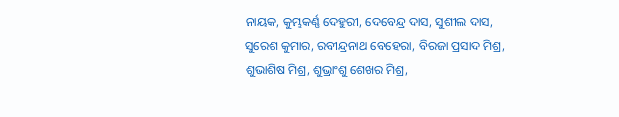ନାୟକ, କୁମ୍ଭକର୍ଣ୍ଣ ଦେହୁରୀ, ଦେବେନ୍ଦ୍ର ଦାସ, ସୁଶୀଲ ଦାସ, ସୁରେଶ କୁମାର, ରବୀନ୍ଦ୍ରନାଥ ବେହେରା, ବିରଜା ପ୍ରସାଦ ମିଶ୍ର, ଶୁଭାଶିଷ ମିଶ୍ର, ଶୁଭ୍ରାଂଶୁ ଶେଖର ମିଶ୍ର,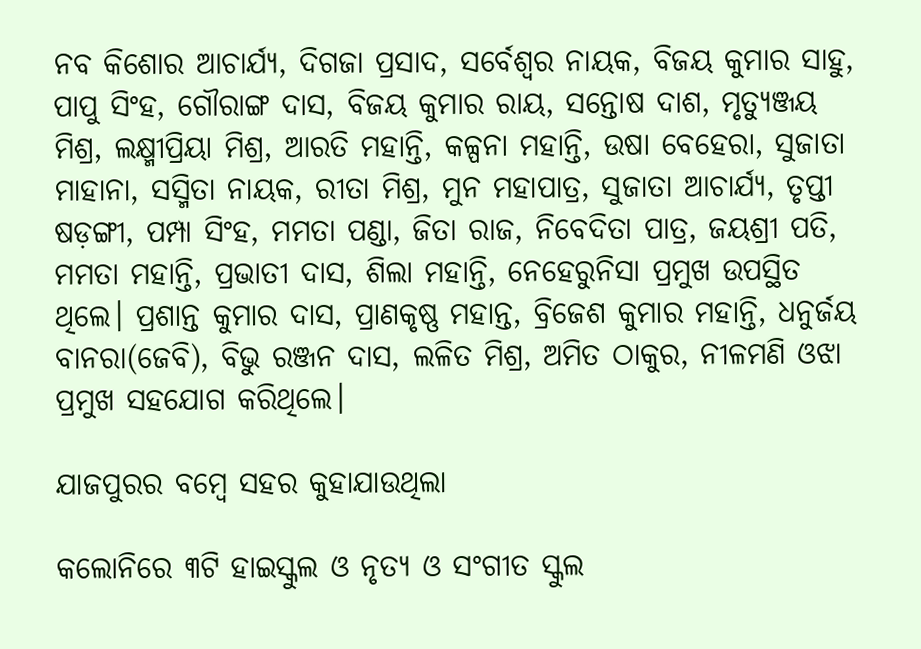ନବ କିଶୋର ଆଚାର୍ଯ୍ୟ, ଦିଗଜା ପ୍ରସାଦ, ସର୍ବେଶ୍ବର ନାୟକ, ବିଜୟ କୁମାର ସାହୁ, ପାପୁ ସିଂହ, ଗୌରାଙ୍ଗ ଦାସ, ବିଜୟ କୁମାର ରାୟ, ସନ୍ତୋଷ ଦାଶ, ମୃତ୍ୟୁଞ୍ଜୟ ମିଶ୍ର, ଲକ୍ଷ୍ମୀପ୍ରିୟା ମିଶ୍ର, ଆରତି ମହାନ୍ତି, କଳ୍ପନା ମହାନ୍ତି, ଉଷା ବେହେରା, ସୁଜାତା ମାହାନା, ସସ୍ମିତା ନାୟକ, ରୀତା ମିଶ୍ର, ମୁନ ମହାପାତ୍ର, ସୁଜାତା ଆଚାର୍ଯ୍ୟ, ତୃପ୍ତୀ ଷଡ଼ଙ୍ଗୀ, ପମ୍ପା ସିଂହ, ମମତା ପଣ୍ଡା, ଜିତା ରାଜ, ନିବେଦିତା ପାତ୍ର, ଜୟଶ୍ରୀ ପତି, ମମତା ମହାନ୍ତି, ପ୍ରଭାତୀ ଦାସ, ଶିଲା ମହାନ୍ତି, ନେହେରୁନିସା ପ୍ରମୁଖ ଉପସ୍ଥିତ ଥିଲେ। ପ୍ରଶାନ୍ତ କୁମାର ଦାସ, ପ୍ରାଣକୃଷ୍ଣ ମହାନ୍ତ, ବ୍ରିଜେଶ କୁମାର ମହାନ୍ତି, ଧନୁର୍ଜୟ ବାନରା(ଜେବି), ବିଭୁ ରଞ୍ଜନ ଦାସ, ଲଳିତ ମିଶ୍ର, ଅମିତ ଠାକୁର, ନୀଳମଣି ଓଝା ପ୍ରମୁଖ ସହଯୋଗ କରିଥିଲେ।

ଯାଜପୁରର ବମ୍ବେ ସହର କୁହାଯାଉଥିଲା

କଲୋନିରେ ୩ଟି ହାଇସ୍କୁଲ ଓ ନୃତ୍ୟ ଓ ସଂଗୀତ ସ୍କୁଲ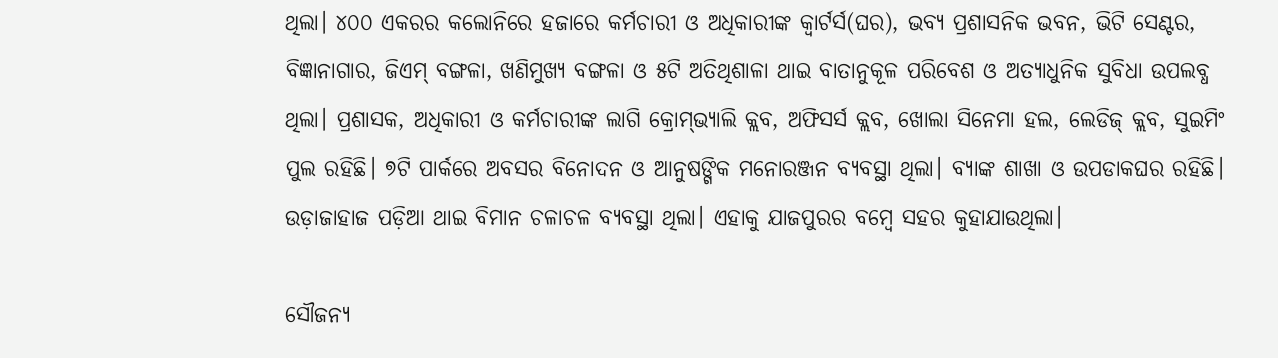ଥିଲା। ୪୦୦ ଏକରର କଲୋନିରେ ହଜାରେ କର୍ମଚାରୀ ଓ ଅଧିକାରୀଙ୍କ କ୍ବାର୍ଟର୍ସ(ଘର), ଭବ୍ୟ ପ୍ରଶାସନିକ ଭବନ, ଭିଟି ସେଣ୍ଟର, ବିଜ୍ଞାନାଗାର, ଜିଏମ୍‌ ବଙ୍ଗଳା, ଖଣିମୁଖ୍ୟ ବଙ୍ଗଳା ଓ ୫ଟି ଅତିଥିଶାଳା ଥାଇ ବାତାନୁକୂଳ ପରିବେଶ ଓ ଅତ୍ୟାଧୁନିକ ସୁବିଧା ଉପଲବ୍ଧ ଥିଲା। ପ୍ରଶାସକ, ଅଧିକାରୀ ଓ କର୍ମଚାରୀଙ୍କ ଲାଗି କ୍ରୋମ୍‌ଭ୍ୟାଲି କ୍ଲବ, ଅଫିସର୍ସ କ୍ଲବ, ଖୋଲା ସିନେମା ହଲ, ଲେଡିଜ୍ କ୍ଲବ, ସୁଇମିଂ ପୁଲ ରହିଛି। ୭ଟି ପାର୍କରେ ଅବସର ବିନୋଦନ ଓ ଆନୁଷଙ୍ଗିକ ମନୋରଞ୍ଜନ ବ୍ୟବସ୍ଥା ଥିଲା। ବ୍ୟାଙ୍କ ଶାଖା ଓ ଉପଡାକଘର ରହିଛି। ଉଡ଼ାଜାହାଜ ପଡ଼ିଆ ଥାଇ ବିମାନ ଚଳାଚଳ ବ୍ୟବସ୍ଥା ଥିଲା। ଏହାକୁ ଯାଜପୁରର ବମ୍ବେ ସହର କୁହାଯାଉଥିଲା।

ସୌଜନ୍ୟ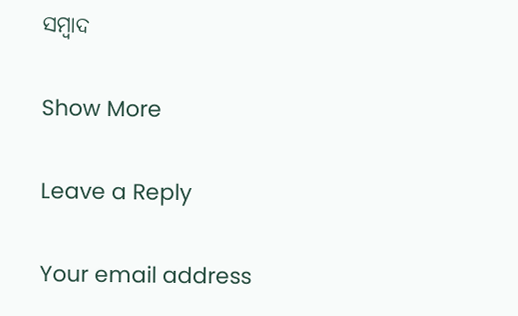ସମ୍ବାଦ

Show More

Leave a Reply

Your email address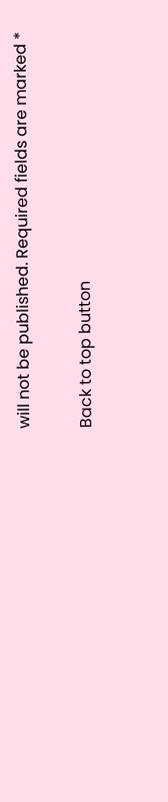will not be published. Required fields are marked *

Back to top button